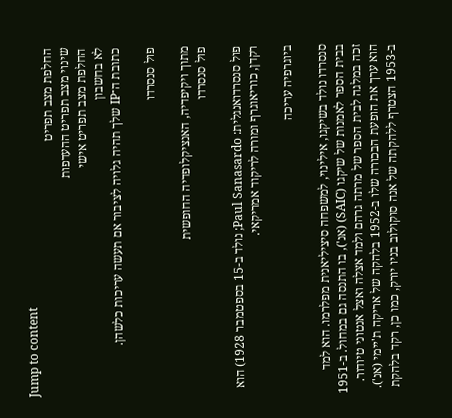Jump to content
החלפת מצב תפריט
שינוי מצב תפריט ההעדפות
החלפת מצב תפריט אישי
לא בחשבון
כתובת ה־IP שלך תהיה גלויה לציבור אם תעשה עריכות כלשהן.

פול סנסרדו

מתוך ויקיפדיה, האנציקלופדיה החופשית
פול סנסרדו

פול סנסרדואנגלית: Paul Sanasardo; נולד ב-15 בספטמבר 1928) הוא רקדן, כוריאוגרף ומורה לריקוד אמריקאי.

ביוגרפיה עריכה

סנסרדו נולד בשיקגו, אילינוי, למשפחה סיציליאנית מפלרמו. הוא למד בבית הספר לאמנות של שיקגו (SAIC) (אנ'), בו התנסה גם במחול. ב-1951 זכה במלגה לבית הספר של מרתה גרהם ולמד אצלה ואצל אנטוני טיודור. הוא ערך את הופעת הבכורה שלו ב-1952 בלהקה של אריקה ת'יימי (אנ'). ב-1953 הצטרף ללהקתה של אנה סוקולוב בניו יורק, כמו כן, רקד בלהקת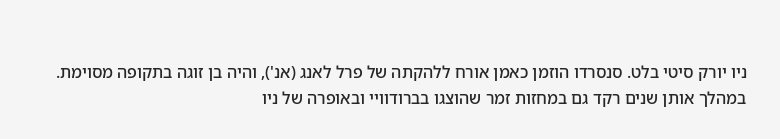ניו יורק סיטי בלט. סנסרדו הוזמן כאמן אורח ללהקתה של פרל לאנג (אנ'), והיה בן זוגה בתקופה מסוימת. במהלך אותן שנים רקד גם במחזות זמר שהוצגו בברודוויי ובאופרה של ניו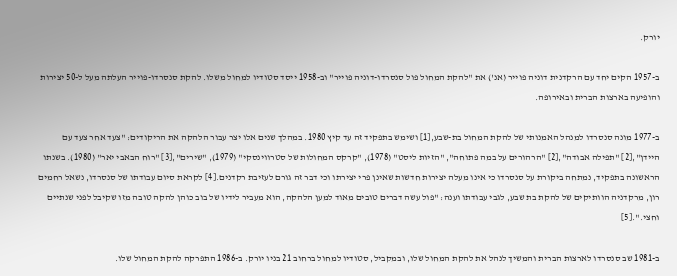יורק.

ב-1957 הקים יחד עם הרקדנית דוניה פוייר (אנ') את "להקת המחול פול סנסרדו-דוניה פוייר" וב-1958 ייסד סטודיו למחול משלו. להקת סנסרדו-פוייר העלתה מעל ל-50 יצירות והופיעה בארצות הברית ובאירופה.

ב-1977 מונה סנסרדו למנהל האמנותי של להקת המחול בת-שבע,[1] ושימש בתפקיד זה עד קיץ 1980. במהלך שנים אלו יצר עבור הלהקה את הריקודים: "צעד אחר צעד עם היידן",[2] "תפילה אבודה",[2] "הרהורים על במה פתוחה", "הזיות ליסט" (1978), "קרקס המחולות של סטרווינסקי" (1979), "שירים",[3] "רוח הבאבי יאר" (1980). בשנתו הראשונה בתפקיד, נמתחה ביקורת על סנסרדו כי אינו מעלה יצירות חדשות שאינן פרי יצירתו וכי דבר זה גורם לעזיבת רקדנים.[4] לקראת סיום עבודתו של סנסרדו, נשאל רחמים רון, מרקדניה הוותיקים של להקת בת שבע, לגבי עבודתו וענה: "פול עשה דברים טובים מאוד למען הלהקה, הוא מעביר לידיו של בוב כוהן להקה טובה מזו שקיבל לפני שנתיים וחצי.".[5]

ב-1981 שב סנסרדו לארצות הברית והמשיך לנהל את להקת המחול שלו, ובמקביל, סטודיו למחול ברחוב 21 בניו יורק. ב-1986 התפרקה להקת המחול שלו.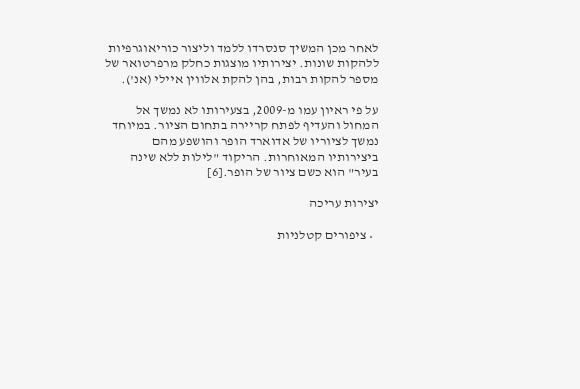לאחר מכן המשיך סנסרדו ללמד וליצור כוריאוגרפיות ללהקות שונות. יצירותיו מוצגות כחלק מרפרטואר של מספר להקות רבות, בהן להקת אלווין איילי (אנ').

על פי ראיון עמו מ-2009, בצעירותו לא נמשך אל המחול והעדיף לפתח קריירה בתחום הציור. במיוחד נמשך לציוריו של אדוארד הופר והושפע מהם ביצירותיו המאוחרות. הריקוד "לילות ללא שינה בעיר" הוא כשם ציור של הופר.[6]

יצירות עריכה

  • ציפורים קטלניות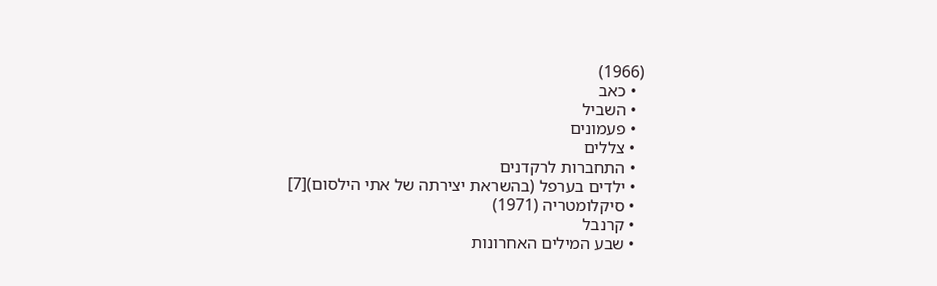(1966)
  • כאב
  • השביל
  • פעמונים
  • צללים
  • התחברות לרקדנים
  • ילדים בערפל (בהשראת יצירתה של אתי הילסום)[7]
  • סיקלומטריה (1971)
  • קרנבל
  • שבע המילים האחרונות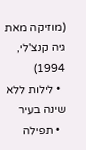(מוזיקה מאת גיה קנצ'לי, 1994)
  • לילות ללא שינה בעיר
  • תפילה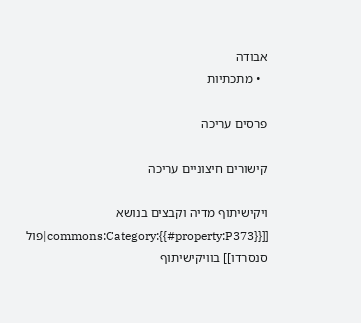אבודה
  • מתכתיות

פרסים עריכה

קישורים חיצוניים עריכה

ויקישיתוף מדיה וקבצים בנושא [[commons:Category:{{#property:P373}}|פול סנסרדו]] בוויקישיתוף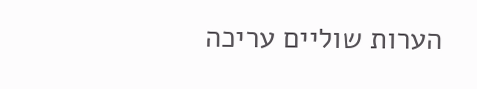הערות שוליים עריכה